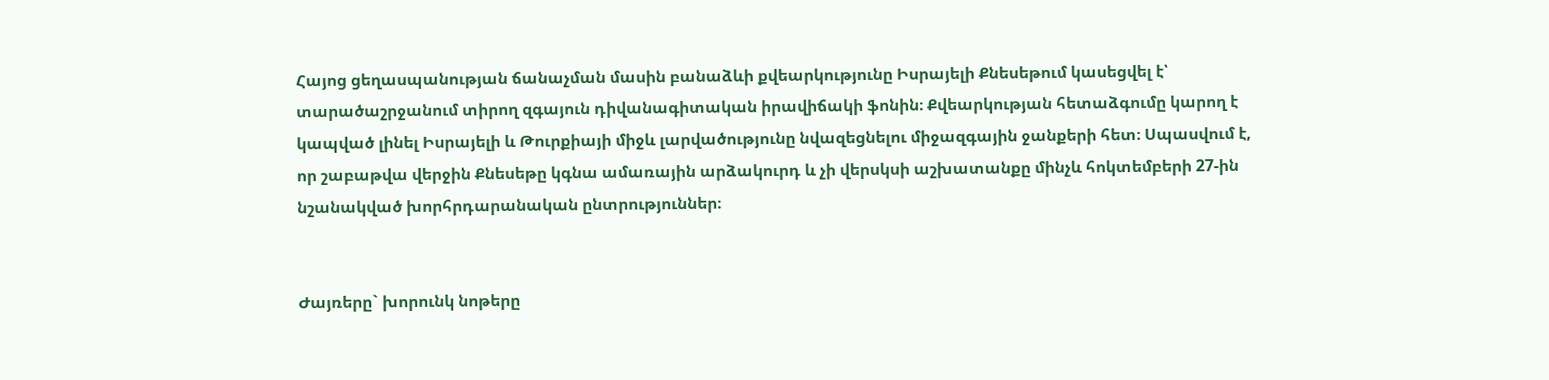Հայոց ցեղասպանության ճանաչման մասին բանաձևի քվեարկությունը Իսրայելի Քնեսեթում կասեցվել է՝ տարածաշրջանում տիրող զգայուն դիվանագիտական իրավիճակի ֆոնին։ Քվեարկության հետաձգումը կարող է կապված լինել Իսրայելի և Թուրքիայի միջև լարվածությունը նվազեցնելու միջազգային ջանքերի հետ։ Սպասվում է, որ շաբաթվա վերջին Քնեսեթը կգնա ամառային արձակուրդ և չի վերսկսի աշխատանքը մինչև հոկտեմբերի 27-ին նշանակված խորհրդարանական ընտրություններ։


Ժայռերը` խորունկ նոթերը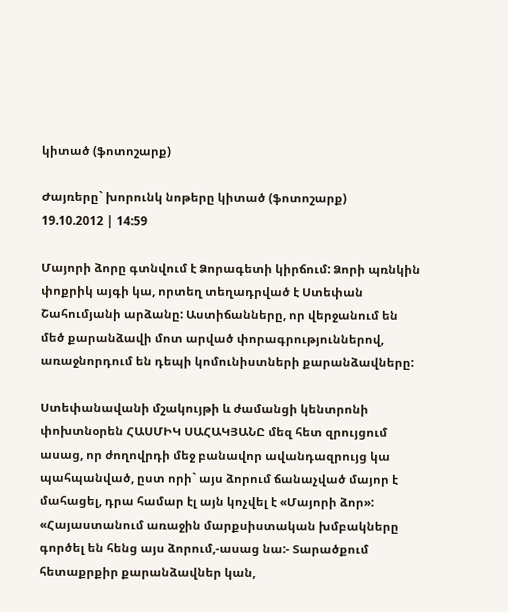կիտած (ֆոտոշարք)

Ժայռերը` խորունկ նոթերը կիտած (ֆոտոշարք)
19.10.2012 | 14:59

Մայորի ձորը գտնվում է Ձորագետի կիրճում: Ձորի պռնկին փոքրիկ այգի կա, որտեղ տեղադրված է Ստեփան Շահումյանի արձանը: Աստիճանները, որ վերջանում են մեծ քարանձավի մոտ արված փորագրություններով, առաջնորդում են դեպի կոմունիստների քարանձավները:

Ստեփանավանի մշակույթի և ժամանցի կենտրոնի փոխտնօրեն ՀԱՍՄԻԿ ՍԱՀԱԿՅԱՆԸ մեզ հետ զրույցում ասաց, որ ժողովրդի մեջ բանավոր ավանդազրույց կա պահպանված, ըստ որի` այս ձորում ճանաչված մայոր է մահացել, դրա համար էլ այն կոչվել է «Մայորի ձոր»:
«Հայաստանում առաջին մարքսիստական խմբակները գործել են հենց այս ձորում,-ասաց նա:- Տարածքում հետաքրքիր քարանձավներ կան,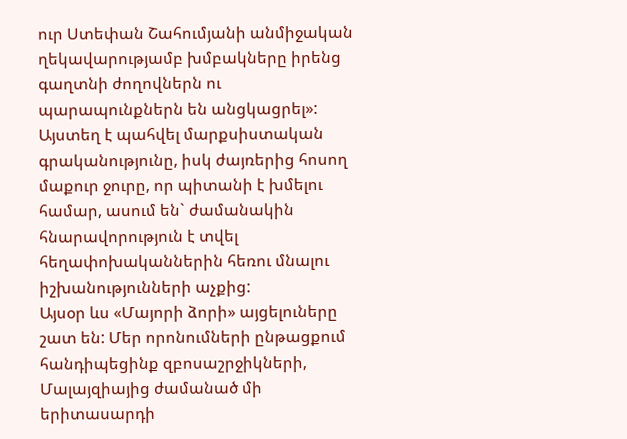ուր Ստեփան Շահումյանի անմիջական ղեկավարությամբ խմբակները իրենց գաղտնի ժողովներն ու պարապունքներն են անցկացրել»:
Այստեղ է պահվել մարքսիստական գրականությունը, իսկ ժայռերից հոսող մաքուր ջուրը, որ պիտանի է խմելու համար, ասում են` ժամանակին հնարավորություն է տվել հեղափոխականներին հեռու մնալու իշխանությունների աչքից:
Այսօր ևս «Մայորի ձորի» այցելուները շատ են: Մեր որոնումների ընթացքում հանդիպեցինք զբոսաշրջիկների, Մալայզիայից ժամանած մի երիտասարդի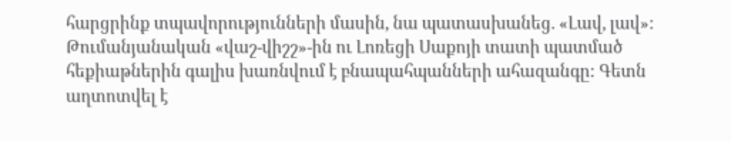հարցրինք տպավորությունների մասին, նա պատասխանեց. «Լավ, լավ»:
Թումանյանական «վաշ-վիշշ»-ին ու Լոռեցի Սաքոյի տատի պատմած հեքիաթներին գալիս խառնվում է բնապահպանների ահազանգը: Գետն աղտոտվել է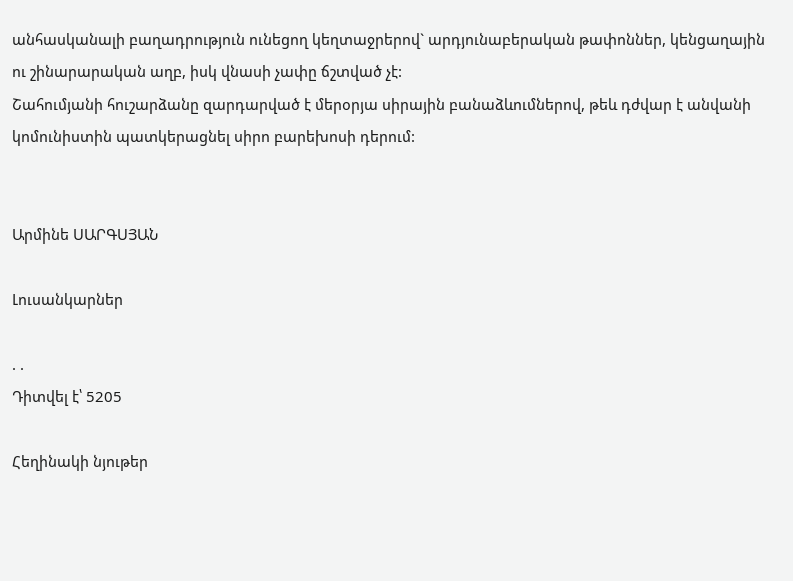անհասկանալի բաղադրություն ունեցող կեղտաջրերով` արդյունաբերական թափոններ, կենցաղային ու շինարարական աղբ, իսկ վնասի չափը ճշտված չէ:
Շահումյանի հուշարձանը զարդարված է մերօրյա սիրային բանաձևումներով, թեև դժվար է անվանի կոմունիստին պատկերացնել սիրո բարեխոսի դերում:


Արմինե ՍԱՐԳՍՅԱՆ

Լուսանկարներ

. .
Դիտվել է՝ 5205

Հեղինակի նյութեր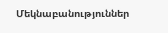Մեկնաբանություններ